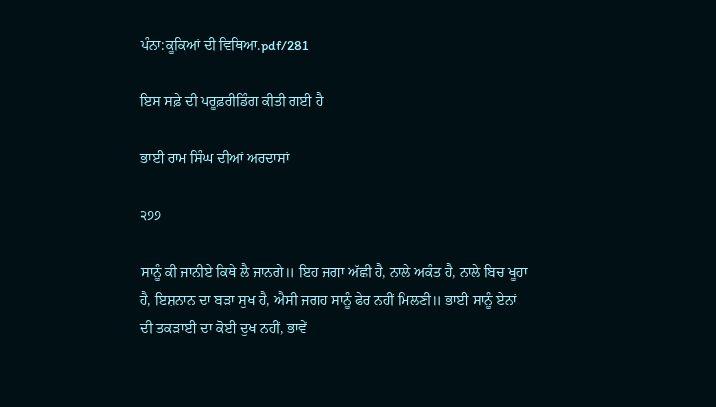ਪੰਨਾ:ਕੂਕਿਆਂ ਦੀ ਵਿਥਿਆ.pdf/281

ਇਸ ਸਫ਼ੇ ਦੀ ਪਰੂਫ਼ਰੀਡਿੰਗ ਕੀਤੀ ਗਈ ਹੈ

ਭਾਈ ਰਾਮ ਸਿੰਘ ਦੀਆਂ ਅਰਦਾਸਾਂ

੨੭੭

ਸਾਨੂੰ ਕੀ ਜਾਨੀਏ ਕਿਥੇ ਲੈ ਜਾਨਗੇ॥ ਇਹ ਜਗਾ ਅੱਛੀ ਹੈ, ਨਾਲੇ ਅਕੰਤ ਹੈ, ਨਾਲੇ ਬਿਚ ਖੂਹਾ ਹੈ, ਇਸ਼ਨਾਨ ਦਾ ਬੜਾ ਸੁਖ ਹੈ, ਐਸੀ ਜਗਹ ਸਾਨੂੰ ਫੇਰ ਨਹੀਂ ਮਿਲਣੀ॥ ਭਾਈ ਸਾਨੂੰ ਏਨਾਂ ਦੀ ਤਕੜਾਈ ਦਾ ਕੋਈ ਦੁਖ ਨਹੀਂ, ਭਾਵੇਂ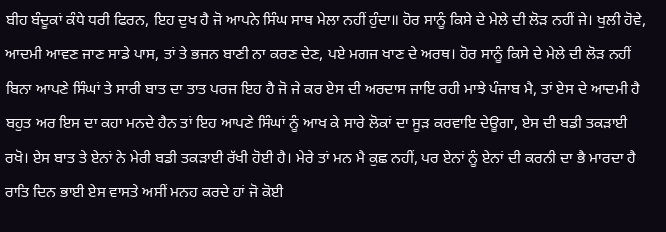ਬੀਹ ਬੰਦੂਕਾਂ ਕੰਧੇ ਧਰੀ ਫਿਰਨ, ਇਹ ਦੁਖ ਹੈ ਜੋ ਆਪਨੇ ਸਿੰਘ ਸਾਥ ਮੇਲਾ ਨਹੀਂ ਹੁੰਦਾ॥ ਹੋਰ ਸਾਨੂੰ ਕਿਸੇ ਦੇ ਮੇਲੇ ਦੀ ਲੋੜ ਨਹੀਂ ਜੇ। ਖੁਲੀ ਹੋਵੇ, ਆਦਮੀ ਆਵਣ ਜਾਣ ਸਾਡੇ ਪਾਸ, ਤਾਂ ਤੇ ਭਜਨ ਬਾਣੀ ਨਾ ਕਰਣ ਦੇਣ, ਪਏ ਮਗਜ ਖਾਣ ਦੇ ਅਰਥ। ਹੋਰ ਸਾਨੂੰ ਕਿਸੇ ਦੇ ਮੇਲੇ ਦੀ ਲੋੜ ਨਹੀਂ ਬਿਨਾ ਆਪਣੇ ਸਿੰਘਾਂ ਤੇ ਸਾਰੀ ਬਾਤ ਦਾ ਤਾਤ ਪਰਜ ਇਹ ਹੈ ਜੋ ਜੇ ਕਰ ਏਸ ਦੀ ਅਰਦਾਸ ਜਾਇ ਰਹੀ ਮਾਝੇ ਪੰਜਾਬ ਮੈ, ਤਾਂ ਏਸ ਦੇ ਆਦਮੀ ਹੈ ਬਹੁਤ ਅਰ ਇਸ ਦਾ ਕਹਾ ਮਨਦੇ ਹੈਨ ਤਾਂ ਇਹ ਆਪਣੇ ਸਿੰਘਾਂ ਨੂੰ ਆਖ ਕੇ ਸਾਰੇ ਲੋਕਾਂ ਦਾ ਸੂੜ ਕਰਵਾਇ ਦੇਊਗਾ, ਏਸ ਦੀ ਬਡੀ ਤਕੜਾਈ ਰਖੋ। ਏਸ ਬਾਤ ਤੇ ਏਨਾਂ ਨੇ ਮੇਰੀ ਬਡੀ ਤਕੜਾਈ ਰੱਖੀ ਹੋਈ ਹੈ। ਮੇਰੇ ਤਾਂ ਮਨ ਮੈ ਕੁਛ ਨਹੀਂ, ਪਰ ਏਨਾਂ ਨੂੰ ਏਨਾਂ ਦੀ ਕਰਨੀ ਦਾ ਭੈ ਮਾਰਦਾ ਹੈ ਰਾਤਿ ਦਿਨ ਭਾਈ ਏਸ ਵਾਸਤੇ ਅਸੀਂ ਮਨਹ ਕਰਦੇ ਹਾਂ ਜੋ ਕੋਈ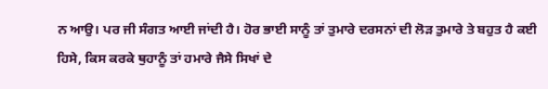ਨ ਆਉ। ਪਰ ਜੀ ਸੰਗਤ ਆਈ ਜਾਂਦੀ ਹੈ। ਹੋਰ ਭਾਈ ਸਾਨੂੰ ਤਾਂ ਤੁਮਾਰੇ ਦਰਸਨਾਂ ਦੀ ਲੋੜ ਤੁਮਾਰੇ ਤੇ ਬਹੁਤ ਹੈ ਕਈ ਹਿਸੇ, ਕਿਸ ਕਰਕੇ ਥੁਹਾਨੂੰ ਤਾਂ ਹਮਾਰੇ ਜੈਸੇ ਸਿਖਾਂ ਦੇ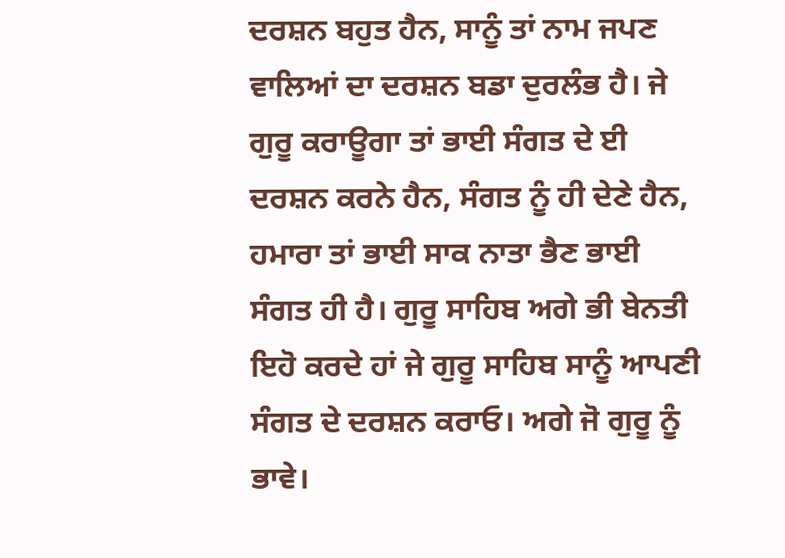ਦਰਸ਼ਨ ਬਹੁਤ ਹੈਨ, ਸਾਨੂੰ ਤਾਂ ਨਾਮ ਜਪਣ ਵਾਲਿਆਂ ਦਾ ਦਰਸ਼ਨ ਬਡਾ ਦੁਰਲੰਭ ਹੈ। ਜੇ ਗੁਰੂ ਕਰਾਊਗਾ ਤਾਂ ਭਾਈ ਸੰਗਤ ਦੇ ਈ ਦਰਸ਼ਨ ਕਰਨੇ ਹੈਨ, ਸੰਗਤ ਨੂੰ ਹੀ ਦੇਣੇ ਹੈਨ, ਹਮਾਰਾ ਤਾਂ ਭਾਈ ਸਾਕ ਨਾਤਾ ਭੈਣ ਭਾਈ ਸੰਗਤ ਹੀ ਹੈ। ਗੁਰੂ ਸਾਹਿਬ ਅਗੇ ਭੀ ਬੇਨਤੀ ਇਹੋ ਕਰਦੇ ਹਾਂ ਜੇ ਗੁਰੂ ਸਾਹਿਬ ਸਾਨੂੰ ਆਪਣੀ ਸੰਗਤ ਦੇ ਦਰਸ਼ਨ ਕਰਾਓ। ਅਗੇ ਜੋ ਗੁਰੂ ਨੂੰ ਭਾਵੇ।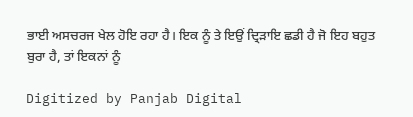ਭਾਈ ਅਸਚਰਜ ਖੇਲ ਹੋਇ ਰਹਾ ਹੈ। ਇਕ ਨੂੰ ਤੇ ਇਉਂ ਦ੍ਰਿੜਾਇ ਛਡੀ ਹੈ ਜੋ ਇਹ ਬਹੁਤ ਬੁਰਾ ਹੈ, ਤਾਂ ਇਕਨਾਂ ਨੂੰ

Digitized by Panjab Digital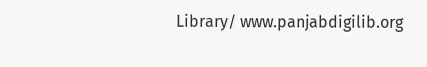Library/ www.panjabdigilib.org